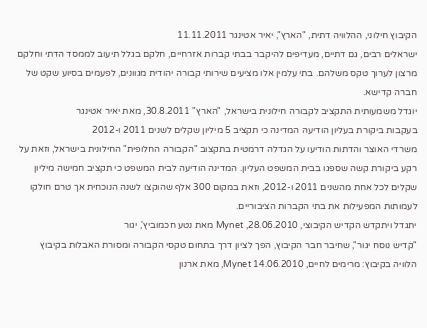הקיבוץ חילוני, ההלוויה דתית, "הארץ", יאיר אטינגר 11.11.2011
ישראלים רבים, גם דתיים, מעדיפים להיקבר בבתי קברות אזרחיים, חלקם בגלל תיעוב לממסד הדתי וחלקם מרצון לערוך טקס משלהם. בתי עלמין אלו מציעים שירותי קבורה יהודית מגוונים, לפעמים בסיוע שקט של חברה קדישא.
יוגדל משמעותית התקציב לקבורה חילונית בישראל, "הארץ" 30.8.2011, מאת יאיר אטינגר
בעקבות ביקורת בעליון הודיעה המדינה כי תקציב 5 מיליון שקלים לשנים 2011 ו-2012
משרדי האוצר והדתות הודיעו על הגדלה דרמטית בתקצוב "הקבורה החלופית" החילונית בישראל, וזאת על רקע ביקורת קשה שספגו בבית המשפט העליון. המדינה הודיעה לבית המשפט כי תקציב חמישה מיליון שקלים לכל אחת מהשנים 2011 ו-2012, וזאת במקום 300 אלף שהוקצו לשנה הנוכחית אך טרם חולקו לעמותות המפעילות את בתי הקברות הציבוריים.
יתגדל ויתקדש הקדיש הקיבוצי, 28.06.2010, Mynet מאת נטע חכמוביץ', יגור
"קדיש נוסח יגור", שחיבר חבר הקיבוץ, הפך לציון דרך בתחום טקסי הקבורה ומסורת האבלות בקיבוץ
הלוויה בקיבוץ: מרימים לחיים, Mynet 14.06.2010, מאת ארנון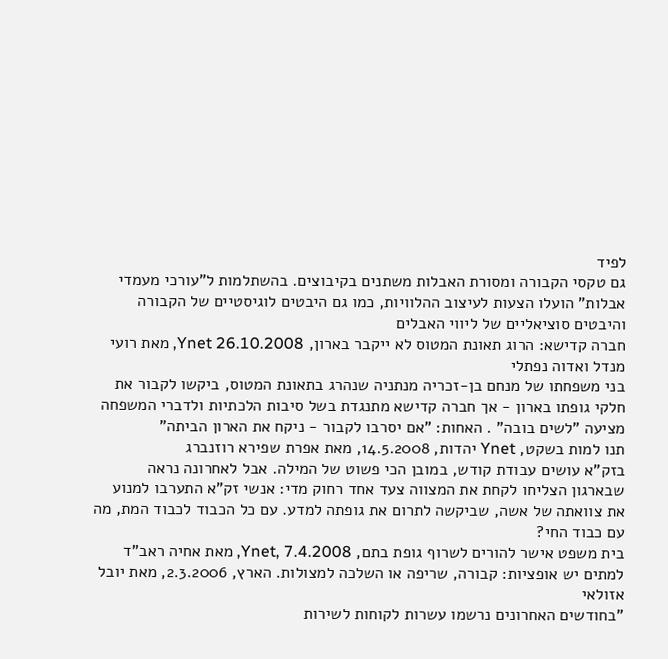לפיד
גם טקסי הקבורה ומסורת האבלות משתנים בקיבוצים. בהשתלמות ל"עורכי מעמדי אבלות" הועלו הצעות לעיצוב ההלוויות, כמו גם היבטים לוגיסטיים של הקבורה והיבטים סוציאליים של ליווי האבלים
חברה קדישא: הרוג תאונת המטוס לא ייקבר בארון, Ynet 26.10.2008, מאת רועי מנדל ואדוה נפתלי
בני משפחתו של מנחם בן-זכריה מנתניה שנהרג בתאונת המטוס, ביקשו לקבור את חלקי גופתו בארון - אך חברה קדישא מתנגדת בשל סיבות הלכתיות ולדברי המשפחה מציעה "לשים בובה" . האחות: "אם יסרבו לקבור - ניקח את הארון הביתה"
תנו למות בשקט, Ynet יהדות, 14.5.2008, מאת אפרת שפירא רוזנברג
בזק"א עושים עבודת קודש, במובן הכי פשוט של המילה. אבל לאחרונה נראה שבארגון הצליחו לקחת את המצווה צעד אחד רחוק מדי: אנשי זק"א התערבו למנוע את צוואתה של אשה, שביקשה לתרום את גופתה למדע. עם כל הכבוד לכבוד המת, מה עם כבוד החי?
בית משפט אישר להורים לשרוף גופת בתם, Ynet, 7.4.2008, מאת אחיה ראב"ד
למתים יש אופציות: קבורה, שריפה או השלכה למצולות. הארץ, 2.3.2006, מאת יובל אזולאי
"בחודשים האחרונים נרשמו עשרות לקוחות לשירות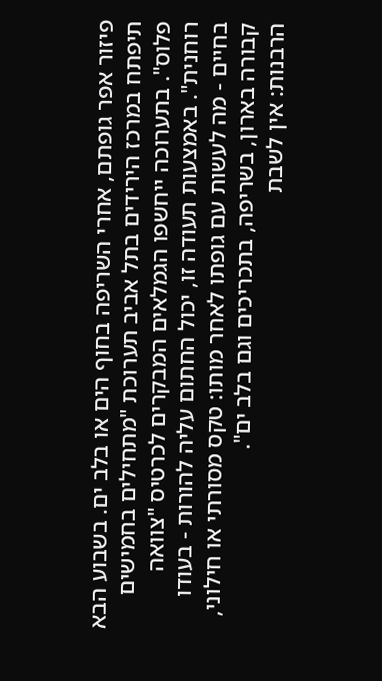פיזור אפר גופתם, אחרי השריפה בחוף הים או בלב ים. בשבוע הבא תיפתח במרכז הירידים בתל אביב תערוכת "מתחילים בחמישים פלוס". בתערוכה ייחשפו הגמלאים המבקרים לכרטיס "צוואה רוחנית". באמצעות תעודה זו, יכול החתום עליה להורות - בעודו בחיים - מה לעשות עם גופתו לאחר מותו: טקס מסורתי או חילוני, קבורה בארון, בשריפה, בתכריכים וגם בלב ים".
הרבנות: אין לשבת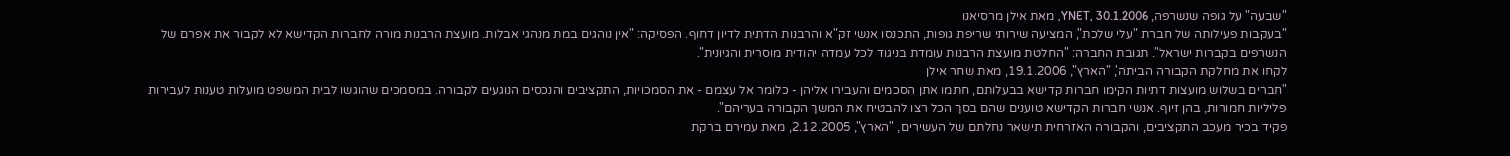"שבעה" על גופה שנשרפה, YNET, 30.1.2006, מאת אילן מרסיאנו
"בעקבות פעילותה של חברת "עלי שלכת", המציעה שירותי שריפת גופות, התכנסו אנשי זק"א והרבנות הדתית לדיון דחוף. הפסיקה: "אין נוהגים במת מנהגי אבלות. מועצת הרבנות מורה לחברות הקדישא לא לקבור את אפרם של הנשרפים בקברות ישראל". תגובת החברה: "החלטת מועצת הרבנות עומדת בניגוד לכל עמדה יהודית מוסרית והגיונית".
לקחו את מחלקת הקבורה הביתה', "הארץ", 19.1.2006, מאת שחר אילן
"חברים בשלוש מועצות דתיות הקימו חברות קדישא בבעלותם, חתמו אתן הסכמים והעבירו אליהן - כלומר אל עצמם - את הסמכויות, התקציבים והנכסים הנוגעים לקבורה. במסמכים שהוגשו לבית המשפט מועלות טענות לעבירות פליליות חמורות, בהן זיוף. אנשי חברות הקדישא טוענים שהם בסך הכל רצו להבטיח את המשך הקבורה בעריהם".
פקיד בכיר מעכב התקציבים, והקבורה האזרחית תישאר נחלתם של העשירים, "הארץ", 2.12.2005, מאת עמירם ברקת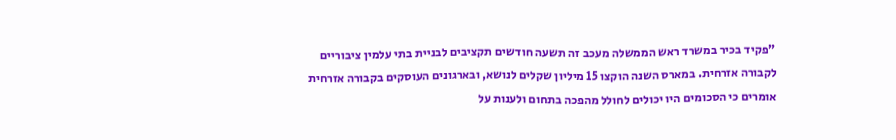"פקיד בכיר במשרד ראש הממשלה מעכב זה תשעה חודשים תקציבים לבניית בתי עלמין ציבוריים לקבורה אזרחית. במארס השנה הוקצו 15 מיליון שקלים לנושא, ובארגונים העוסקים בקבורה אזרחית אומרים כי הסכומים היו יכולים לחולל מהפכה בתחום ולענות על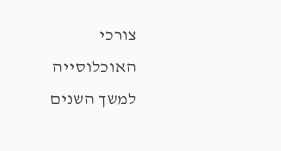צורכי האוכלוסייה למשך השנים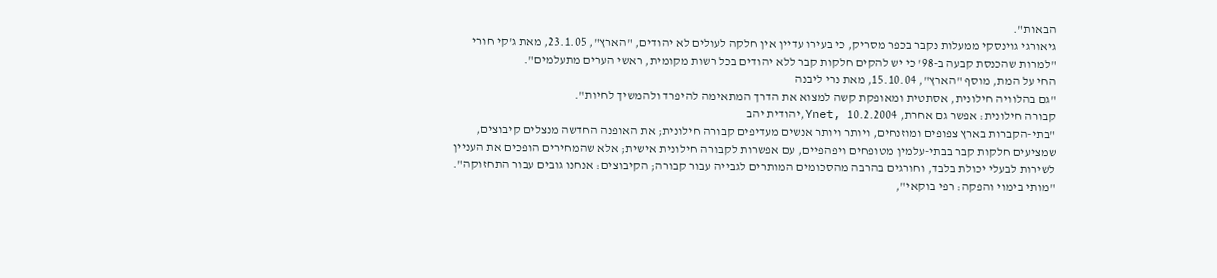הבאות".
גיאורגי גוינסקי ממעלות נקבר בכפר מסריק, כי בעירו עדיין אין חלקה לעולים לא יהודים, "הארץ", 23.1.05, מאת ג'קי חורי
"למרות שהכנסת קבעה ב-98' כי יש להקים חלקות קבר ללא יהודים בכל רשות מקומית, ראשי הערים מתעלמים".
החי על המת, מוסף "הארץ", 15.10.04, מאת נרי ליבנה
"גם בהלוויה חילונית, אסתטית ומאופקת קשה למצוא את הדרך המתאימה להיפרד ולהמשיך לחיות".
קבורה חילונית: אפשר גם אחרת, Ynet, 10.2.2004,יהודית יהב
"בתי-הקברות בארץ צפופים ומוזנחים, ויותר ויותר אנשים מעדיפים קבורה חילונית; את האופנה החדשה מנצלים קיבוצים, שמציעים חלקות קבר בבתי-עלמין מטופחים ויפהפיים, עם אפשרות לקבורה חילונית אישית; אלא שהמחירים הופכים את העניין לשירות לבעלי יכולת בלבד, וחורגים בהרבה מהסכומים המותרים לגבייה עבור קבורה; הקיבוצים: אנחנו גובים עבור התחזוקה".
"מותי בימוי והפקה: רפי בוקאי",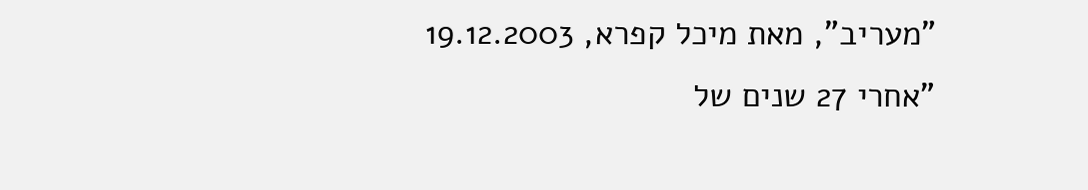"מעריב", מאת מיכל קפרא, 19.12.2003
"אחרי 27 שנים של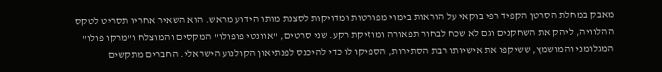מאבק במחלת הסרטן הקפיד רפי בוקאי על הוראות בימוי מפורטות ומדויקות לסצנת מותו הידוע מראש. הוא השאיר אחריו תסריט לטקס ההלוויה, ליהק את השחקנים וגם לא שכח לבחור תפאורה ומוזיקת רקע. שני סרטים, "אוונטי פופולו" המקסים והמוצלח ו"מרקו פולו" המגלומני והמושמץ, ששיקפו את אישיותו רבת הסתירות, הספיקו לו כדי להיכנס לפנתיאון הקולנוע הישראלי. החברים מתקשים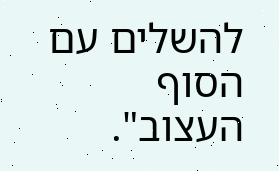להשלים עם הסוף העצוב".